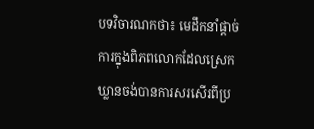បទវិចារណកថា៖ មេដឹកនាំផ្តាច់ការក្នុងពិភពលោកដែលស្រេកឃ្លានចង់បានការសរសើរពីប្រ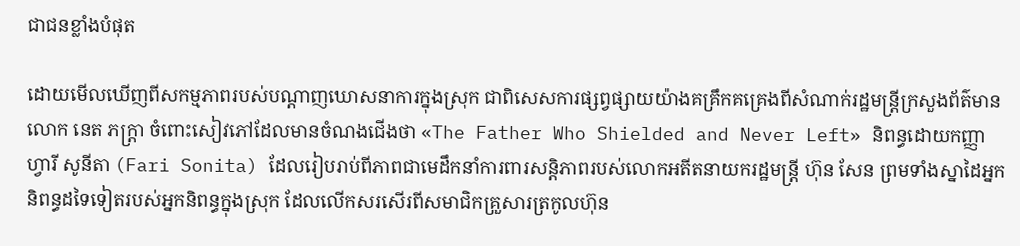ជាជនខ្លាំងបំផុត

ដោយមើលឃើញពីសកម្មភាពរបស់បណ្តាញឃោសនាការក្នុងស្រុក ជាពិសេសការផ្សព្វផ្សាយយ៉ាងគគ្រឹកគគ្រេងពីសំណាក់រដ្ឋមន្ត្រីក្រសួងព័ត៌មាន លោក នេត ភក្ត្រា ចំពោះសៀវភៅដែលមានចំណងជើងថា «The Father Who Shielded and Never Left» និពន្ធដោយកញ្ញា ហ្វារី សូនីតា (Fari Sonita) ដែលរៀបរាប់ពីភាពជាមេដឹកនាំការពារសន្តិភាពរបស់លោកអតីតនាយករដ្ឋមន្ត្រី ហ៊ុន សែន ព្រមទាំងស្នាដៃអ្នកនិពន្ធដទៃទៀតរបស់អ្នកនិពន្ធក្នុងស្រុក ដែលលើកសរសើរពីសមាជិកគ្រួសារត្រកូលហ៊ុន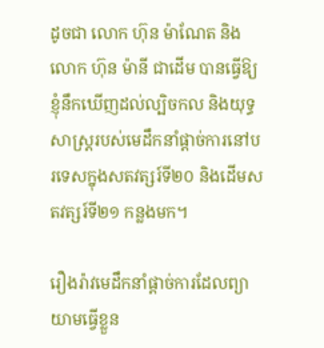ដូចជា លោក ហ៊ុន ម៉ាណែត និងលោក ហ៊ុន ម៉ានី ជាដើម បានធ្វើឱ្យខ្ញុំនឹកឃើញដល់ល្បិចកល និងយុទ្ធសាស្ត្ររបស់មេដឹកនាំផ្តាច់ការនៅបរទេសក្នុងសតវត្សរ៍ទី២០ និងដើមសតវត្សរ៍ទី២១ កន្លងមក។

រឿងរ៉ាវមេដឹកនាំផ្តាច់ការដែលព្យាយាមធ្វើខ្លួន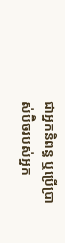ជាអ្នកនិពន្ធ ឬប្រើប្រាស់ប៊ិចរបស់អ្នក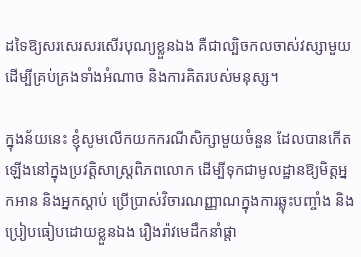ដទៃឱ្យសរសេរសរសើរបុណ្យខ្លួនឯង គឺជាល្បិចកលចាស់វស្សាមួយ ដើម្បីគ្រប់គ្រងទាំងអំណាច និងការគិតរបស់មនុស្ស។

ក្នុងន័យនេះ ខ្ញុំសូមលើកយកករណីសិក្សាមួយចំនួន ដែលបានកើតឡើងនៅក្នុងប្រវត្តិសាស្ត្រពិភពលោក ដើម្បីទុកជាមូលដ្ឋានឱ្យមិត្តអ្នកអាន និងអ្នកស្តាប់ ប្រើប្រាស់វិចារណញ្ញាណក្នុងការឆ្លុះបញ្ចាំង និងប្រៀបធៀបដោយខ្លួនឯង រឿងរ៉ាវមេដឹកនាំផ្តា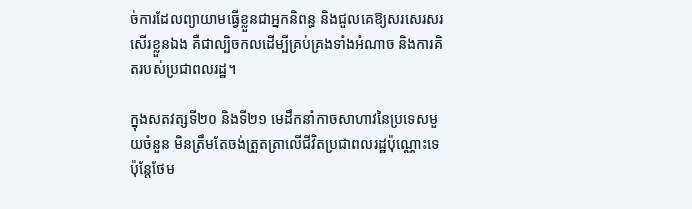ច់ការដែលព្យាយាមធ្វើខ្លួនជាអ្នកនិពន្ធ និងជួលគេឱ្យសរសេរសរសើរខ្លួនឯង គឺជាល្បិចកលដើម្បីគ្រប់គ្រងទាំងអំណាច និងការគិតរបស់ប្រជាពលរដ្ឋ។

ក្នុងសតវត្សទី២០ និងទី២១ មេដឹកនាំកាចសាហាវនៃប្រទេសមួយចំនួន មិនត្រឹមតែចង់ត្រួតត្រាលើជីវិតប្រជាពលរដ្ឋប៉ុណ្ណោះទេ ប៉ុន្តែថែម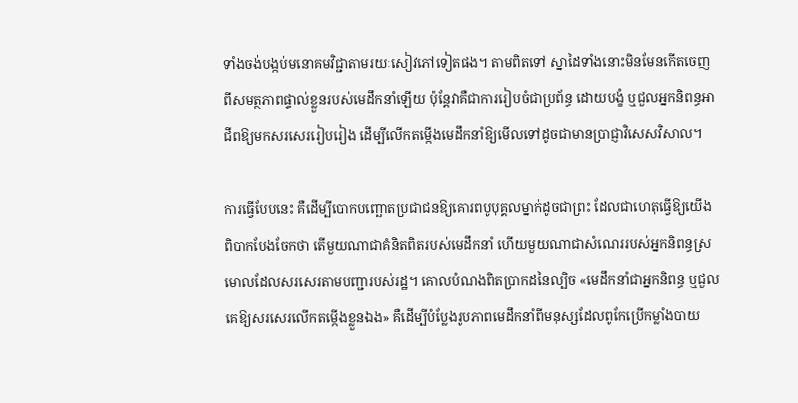ទាំងចង់បង្កប់មនោគមវិជ្ជាតាមរយៈសៀវភៅទៀតផង។ តាមពិតទៅ ស្នាដៃទាំងនោះមិនមែនកើតចេញពីសមត្ថភាពផ្ទាល់ខ្លួនរបស់មេដឹកនាំឡើយ ប៉ុន្តែវាគឺជាការរៀបចំជាប្រព័ន្ធ ដោយបង្ខំ ឬជួលអ្នកនិពន្ធអាជីពឱ្យមកសរសេររៀបរៀង ដើម្បីលើកតម្កើងមេដឹកនាំឱ្យមើលទៅដូចជាមានប្រាជ្ញាវិសេសវិសាល។

ការធ្វើបែបនេះ គឺដើម្បីបោកបញ្ឆោតប្រជាជនឱ្យគោរពបូបុគ្គលម្នាក់ដូចជាព្រះ ដែលជាហេតុធ្វើឱ្យយើងពិបាកបែងចែកថា តើមួយណាជាគំនិតពិតរបស់មេដឹកនាំ ហើយមួយណាជាសំណេររបស់អ្នកនិពន្ធស្រមោលដែលសរសេរតាមបញ្ជារបស់រដ្ឋ។ គោលបំណងពិតប្រាកដនៃល្បិច «មេដឹកនាំជាអ្នកនិពន្ធ ឬជួលគេឱ្យសរសេរលើកតម្កើងខ្លួនឯង» គឺដើម្បីបំប្លែងរូបភាពមេដឹកនាំពីមនុស្សដែលពូកែប្រើកម្លាំងបាយ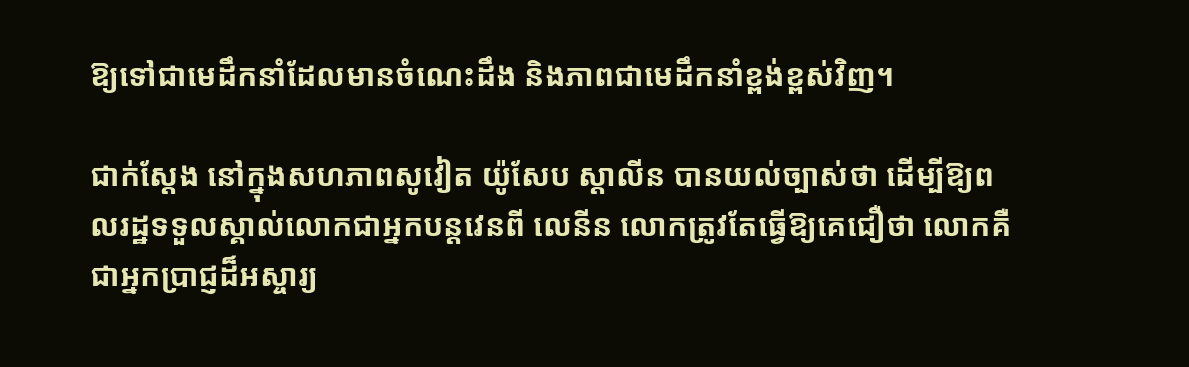ឱ្យទៅជាមេដឹកនាំដែលមានចំណេះដឹង និងភាពជាមេដឹកនាំខ្ពង់ខ្ពស់វិញ។

ជាក់ស្តែង នៅក្នុងសហភាពសូវៀត យ៉ូសែប ស្តាលីន បានយល់ច្បាស់ថា ដើម្បីឱ្យពលរដ្ឋទទួលស្គាល់លោកជាអ្នកបន្តវេនពី លេនីន លោកត្រូវតែធ្វើឱ្យគេជឿថា លោកគឺជាអ្នកប្រាជ្ញដ៏អស្ចារ្យ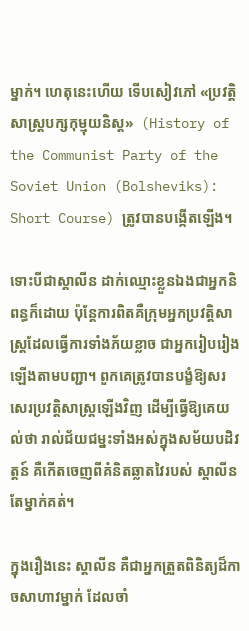ម្នាក់។ ហេតុនេះហើយ ទើបសៀវភៅ «ប្រវត្តិសាស្ត្របក្សកុម្មុយនិស្ត»  (History of the Communist Party of the Soviet Union (Bolsheviks): Short Course) ត្រូវបានបង្កើតឡើង។

ទោះបីជាស្តាលីន ដាក់ឈ្មោះខ្លួនឯងជាអ្នកនិពន្ធក៏ដោយ ប៉ុន្តែការពិតគឺក្រុមអ្នកប្រវត្តិសាស្ត្រដែលធ្វើការទាំងភ័យខ្លាច ជាអ្នករៀបរៀងឡើងតាមបញ្ជា។ ពួកគេត្រូវបានបង្ខំឱ្យសរសេរប្រវត្តិសាស្ត្រឡើងវិញ ដើម្បីធ្វើឱ្យគេយល់ថា រាល់ជ័យជម្នះទាំងអស់ក្នុងសម័យបដិវត្តន៍ គឺកើតចេញពីគំនិតឆ្លាតវៃរបស់ ស្តាលីន តែម្នាក់គត់។

ក្នុងរឿងនេះ ស្តាលីន គឺជាអ្នកត្រួតពិនិត្យដ៏កាចសាហាវម្នាក់ ដែលចាំ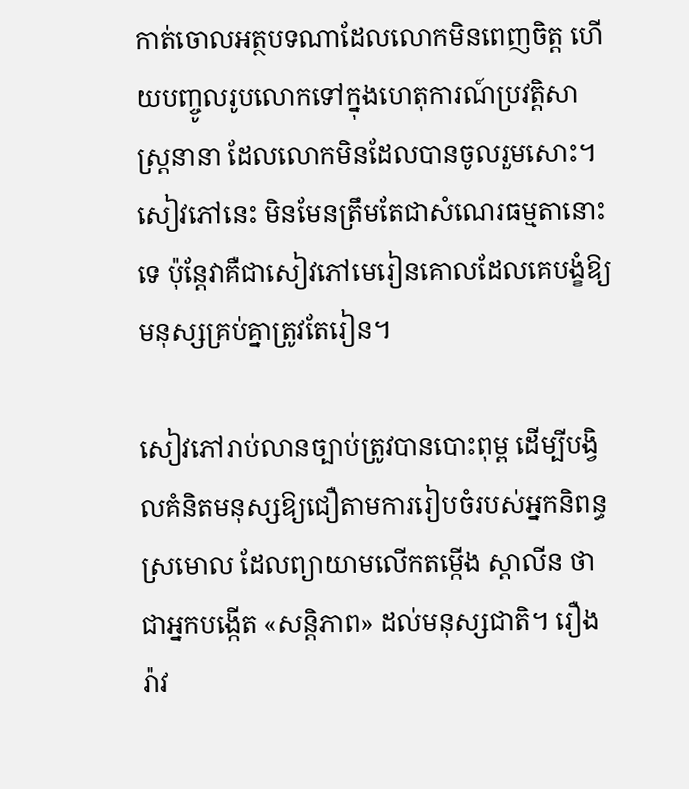កាត់ចោលអត្ថបទណាដែលលោកមិនពេញចិត្ត ហើយបញ្ចូលរូបលោកទៅក្នុងហេតុការណ៍ប្រវត្តិសាស្ត្រនានា ដែលលោកមិនដែលបានចូលរួមសោះ។ សៀវភៅនេះ មិនមែនត្រឹមតែជាសំណេរធម្មតានោះទេ ប៉ុន្តែវាគឺជាសៀវភៅមេរៀនគោលដែលគេបង្ខំឱ្យមនុស្សគ្រប់គ្នាត្រូវតែរៀន។

សៀវភៅរាប់លានច្បាប់ត្រូវបានបោះពុម្ព ដើម្បីបង្វិលគំនិតមនុស្សឱ្យជឿតាមការរៀបចំរបស់អ្នកនិពន្ធស្រមោល ដែលព្យាយាមលើកតម្កើង ស្តាលីន ថាជាអ្នកបង្កើត «សន្តិភាព» ដល់មនុស្សជាតិ។ រឿងរ៉ាវ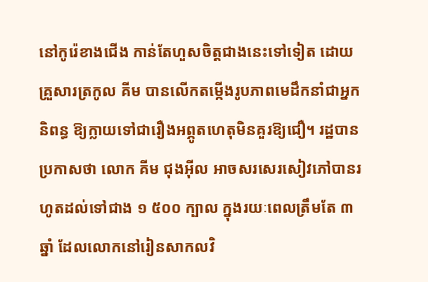នៅកូរ៉េខាងជើង កាន់តែហួសចិត្តជាងនេះទៅទៀត ដោយគ្រួសារត្រកូល គីម បានលើកតម្កើងរូបភាពមេដឹកនាំជាអ្នកនិពន្ធ ឱ្យក្លាយទៅជារឿងអព្ភូតហេតុមិនគួរឱ្យជឿ។ រដ្ឋបានប្រកាសថា លោក គីម ជុងអ៊ីល អាចសរសេរសៀវភៅបានរហូតដល់ទៅជាង ១ ៥០០ ក្បាល ក្នុងរយៈពេលត្រឹមតែ ៣ ឆ្នាំ ដែលលោកនៅរៀនសាកលវិ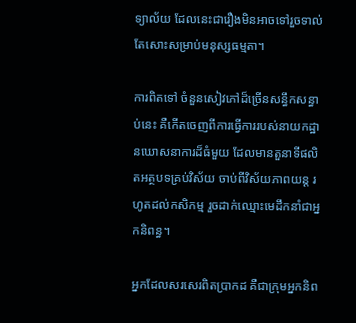ទ្យាល័យ ដែលនេះជារឿងមិនអាចទៅរួចទាល់តែសោះសម្រាប់មនុស្សធម្មតា។

ការពិតទៅ ចំនួនសៀវភៅដ៏ច្រើនសន្ធឹកសន្ធាប់នេះ គឺកើតចេញពីការធ្វើការរបស់នាយកដ្ឋានឃោសនាការដ៏ធំមួយ ដែលមានតួនាទីផលិតអត្ថបទគ្រប់វិស័យ ចាប់ពីវិស័យភាពយន្ត រហូតដល់កសិកម្ម រួចដាក់ឈ្មោះមេដឹកនាំជាអ្នកនិពន្ធ។

អ្នកដែលសរសេរពិតប្រាកដ គឺជាក្រុមអ្នកនិព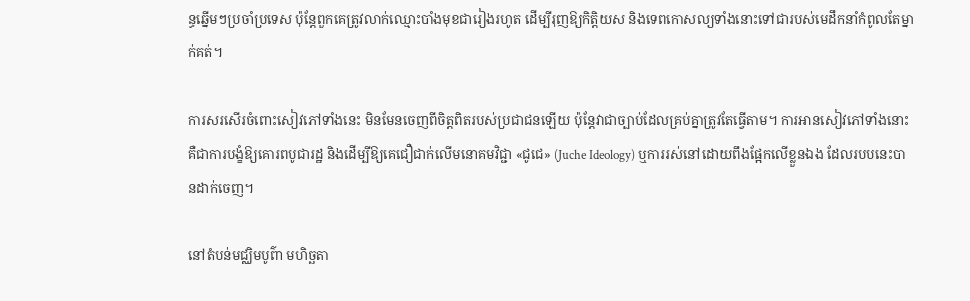ន្ធឆ្នើមៗប្រចាំប្រទេស ប៉ុន្តែពួកគេត្រូវលាក់ឈ្មោះបាំងមុខជារៀងរហូត ដើម្បីរុញឱ្យកិត្តិយស និងទេពកោសល្យទាំងនោះទៅជារបស់មេដឹកនាំកំពូលតែម្នាក់គត់។

ការសរសើរចំពោះសៀវភៅទាំងនេះ មិនមែនចេញពីចិត្តពិតរបស់ប្រជាជនឡើយ ប៉ុន្តែវាជាច្បាប់ដែលគ្រប់គ្នាត្រូវតែធ្វើតាម។ ការអានសៀវភៅទាំងនោះ គឺជាការបង្ខំឱ្យគោរពបូជារដ្ឋ និងដើម្បីឱ្យគេជឿជាក់លើមនោគមវិជ្ជា «ជូជេ» (Juche Ideology) ឬការរស់នៅដោយពឹងផ្អែកលើខ្លួនឯង ដែលរបបនេះបានដាក់ចេញ។

នៅតំបន់មជ្ឈិមបូព៌ា មហិច្ឆតា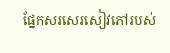ផ្នែកសរសេរសៀវភៅរបស់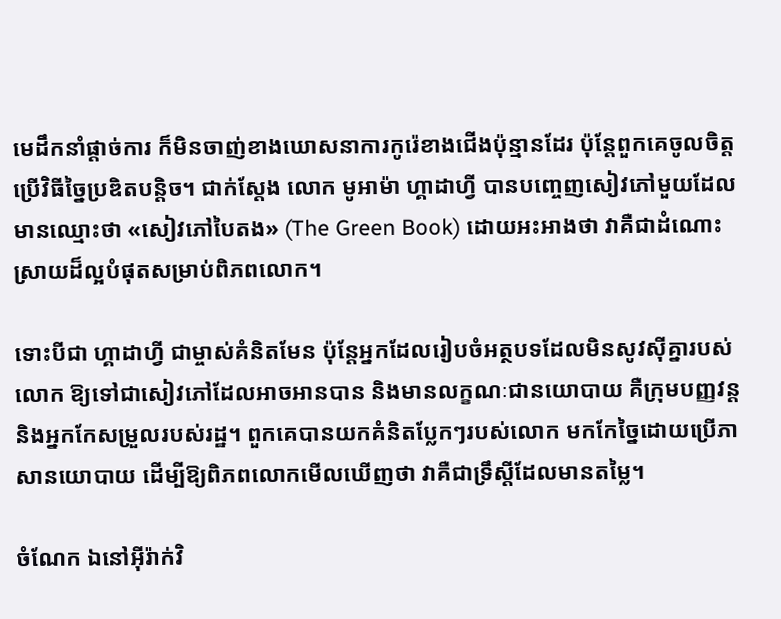មេដឹកនាំផ្តាច់ការ ក៏មិនចាញ់ខាងឃោសនាការកូរ៉េខាងជើងប៉ុន្មានដែរ ប៉ុន្តែពួកគេចូលចិត្តប្រើវិធីច្នៃប្រឌិតបន្តិច។ ជាក់ស្តែង លោក មូអាម៉ា ហ្គាដាហ្វី បានបញ្ចេញសៀវភៅមួយដែលមានឈ្មោះថា «សៀវភៅបៃតង» (The Green Book) ដោយអះអាងថា វាគឺជាដំណោះស្រាយដ៏ល្អបំផុតសម្រាប់ពិភពលោក។

ទោះបីជា ហ្គាដាហ្វី ជាម្ចាស់គំនិតមែន ប៉ុន្តែអ្នកដែលរៀបចំអត្ថបទដែលមិនសូវស៊ីគ្នារបស់លោក ឱ្យទៅជាសៀវភៅដែលអាចអានបាន និងមានលក្ខណៈជានយោបាយ គឺក្រុមបញ្ញវន្ត និងអ្នកកែសម្រួលរបស់រដ្ឋ។ ពួកគេបានយកគំនិតប្លែកៗរបស់លោក មកកែច្នៃដោយប្រើភាសានយោបាយ ដើម្បីឱ្យពិភពលោកមើលឃើញថា វាគឺជាទ្រឹស្តីដែលមានតម្លៃ។

ចំណែក ឯនៅអ៊ីរ៉ាក់វិ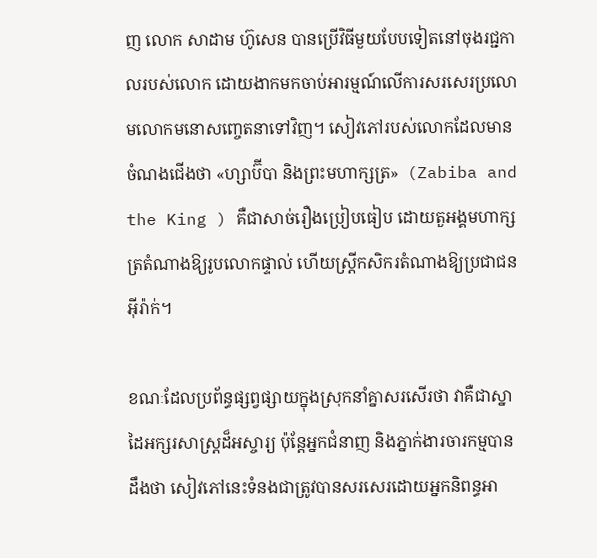ញ លោក សាដាម ហ៊ូសេន បានប្រើវិធីមួយបែបទៀតនៅចុងរជ្ជកាលរបស់លោក ដោយងាកមកចាប់អារម្មណ៍លើការសរសេរប្រលោមលោកមនោសញ្ចេតនាទៅវិញ។ សៀវភៅរបស់លោកដែលមានចំណងជើងថា «ហ្សាប៊ីបា និងព្រះមហាក្សត្រ»  (Zabiba and the King ) គឺជាសាច់រឿងប្រៀបធៀប ដោយតួអង្គមហាក្សត្រតំណាងឱ្យរូបលោកផ្ទាល់ ហើយស្ត្រីកសិករតំណាងឱ្យប្រជាជនអ៊ីរ៉ាក់។

ខណៈដែលប្រព័ន្ធផ្សព្វផ្សាយក្នុងស្រុកនាំគ្នាសរសើរថា វាគឺជាស្នាដៃអក្សរសាស្ត្រដ៏អស្ចារ្យ ប៉ុន្តែអ្នកជំនាញ និងភ្នាក់ងារចារកម្មបានដឹងថា សៀវភៅនេះទំនងជាត្រូវបានសរសេរដោយអ្នកនិពន្ធអា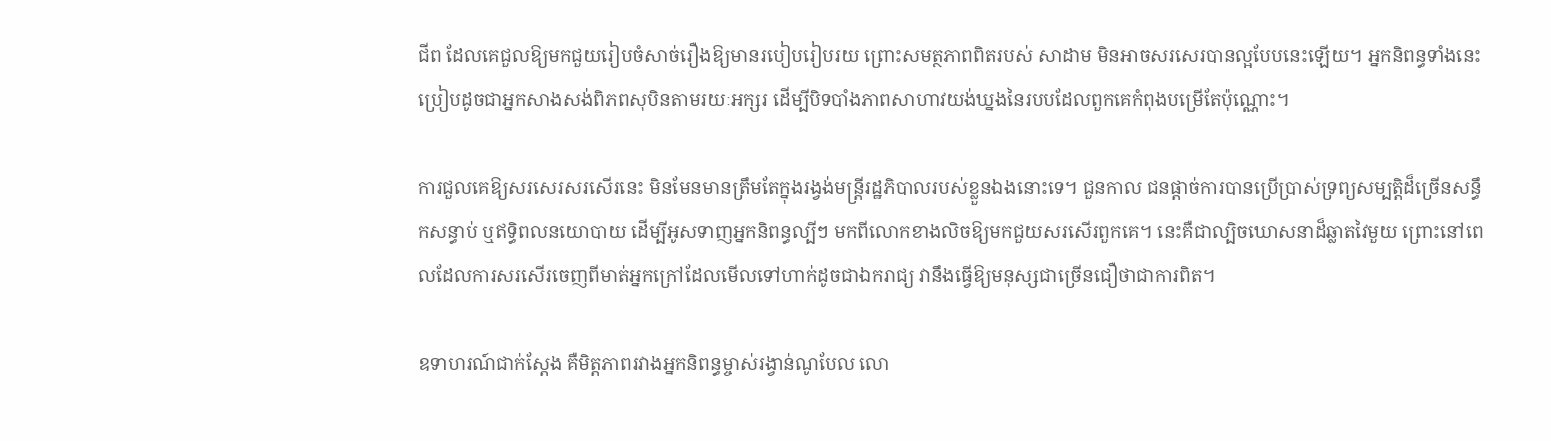ជីព ដែលគេជួលឱ្យមកជួយរៀបចំសាច់រឿងឱ្យមានរបៀបរៀបរយ ព្រោះសមត្ថភាពពិតរបស់ សាដាម មិនអាចសរសេរបានល្អបែបនេះឡើយ។ អ្នកនិពន្ធទាំងនេះ ប្រៀបដូចជាអ្នកសាងសង់ពិភពសុបិនតាមរយៈអក្សរ ដើម្បីបិទបាំងភាពសាហាវយង់ឃ្នងនៃរបបដែលពួកគេកំពុងបម្រើតែប៉ុណ្ណោះ។

ការជួលគេឱ្យសរសេរសរសើរនេះ មិនមែនមានត្រឹមតែក្នុងរង្វង់មន្ត្រីរដ្ឋភិបាលរបស់ខ្លួនឯងនោះទេ។ ជួនកាល ជនផ្តាច់ការបានប្រើប្រាស់ទ្រព្យសម្បត្តិដ៏ច្រើនសន្ធឹកសន្ធាប់ ឬឥទ្ធិពលនយោបាយ ដើម្បីអូសទាញអ្នកនិពន្ធល្បីៗ មកពីលោកខាងលិចឱ្យមកជួយសរសើរពួកគេ។ នេះគឺជាល្បិចឃោសនាដ៏ឆ្លាតវៃមួយ ព្រោះនៅពេលដែលការសរសើរចេញពីមាត់អ្នកក្រៅដែលមើលទៅហាក់ដូចជាឯករាជ្យ វានឹងធ្វើឱ្យមនុស្សជាច្រើនជឿថាជាការពិត។

ឧទាហរណ៍ជាក់ស្តែង គឺមិត្តភាពរវាងអ្នកនិពន្ធម្ចាស់រង្វាន់ណូបែល លោ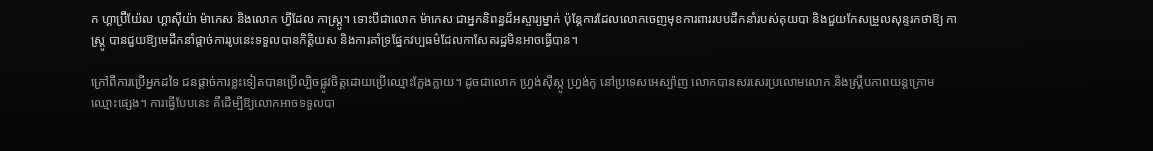ក ហ្គាប្រ៊ីយ៉ែល ហ្គាស៊ីយ៉ា ម៉ាកេស និងលោក ហ្វីដែល កាស្ត្រូ។ ទោះបីជាលោក ម៉ាកេស ជាអ្នកនិពន្ធដ៏អស្ចារ្យម្នាក់ ប៉ុន្តែការដែលលោកចេញមុខការពាររបបដឹកនាំរបស់គុយបា និងជួយកែសម្រួលសុន្ទរកថាឱ្យ កាស្ត្រូ បានជួយឱ្យមេដឹកនាំផ្តាច់ការរូបនេះទទួលបានកិត្តិយស និងការគាំទ្រផ្នែកវប្បធម៌ដែលកាសែតរដ្ឋមិនអាចធ្វើបាន។

ក្រៅពីការប្រើអ្នកដទៃ ជនផ្តាច់ការខ្លះទៀតបានប្រើល្បិចផ្លូវចិត្តដោយប្រើឈ្មោះក្លែងក្លាយ។ ដូចជាលោក ហ្វ្រង់ស៊ីស្កូ ហ្វ្រង់កូ នៅប្រទេសអេស្ប៉ាញ លោកបានសរសេរប្រលោមលោក និងស្គ្រីបភាពយន្តក្រោមឈ្មោះផ្សេង។ ការធ្វើបែបនេះ គឺដើម្បីឱ្យលោកអាចទទួលបា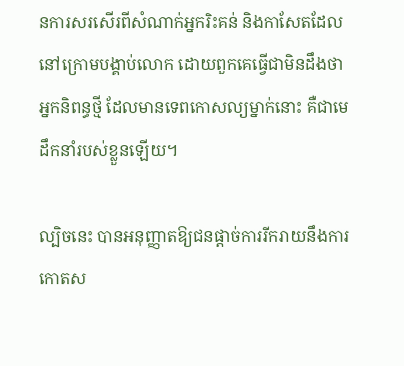នការសរសើរពីសំណាក់អ្នករិះគន់ និងកាសែតដែលនៅក្រោមបង្គាប់លោក ដោយពួកគេធ្វើជាមិនដឹងថាអ្នកនិពន្ធថ្មី ដែលមានទេពកោសល្យម្នាក់នោះ គឺជាមេដឹកនាំរបស់ខ្លួនឡើយ។

ល្បិចនេះ បានអនុញ្ញាតឱ្យជនផ្តាច់ការរីករាយនឹងការកោតស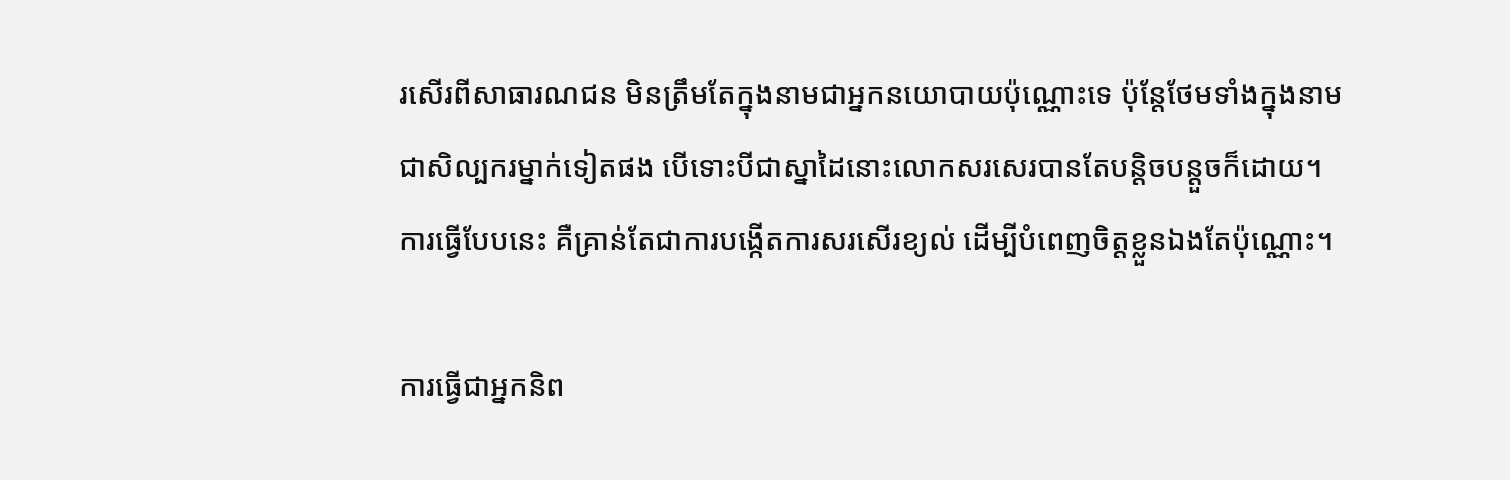រសើរពីសាធារណជន មិនត្រឹមតែក្នុងនាមជាអ្នកនយោបាយប៉ុណ្ណោះទេ ប៉ុន្តែថែមទាំងក្នុងនាមជាសិល្បករម្នាក់ទៀតផង បើទោះបីជាស្នាដៃនោះលោកសរសេរបានតែបន្តិចបន្តួចក៏ដោយ។ ការធ្វើបែបនេះ គឺគ្រាន់តែជាការបង្កើតការសរសើរខ្យល់ ដើម្បីបំពេញចិត្តខ្លួនឯងតែប៉ុណ្ណោះ។

ការធ្វើជាអ្នកនិព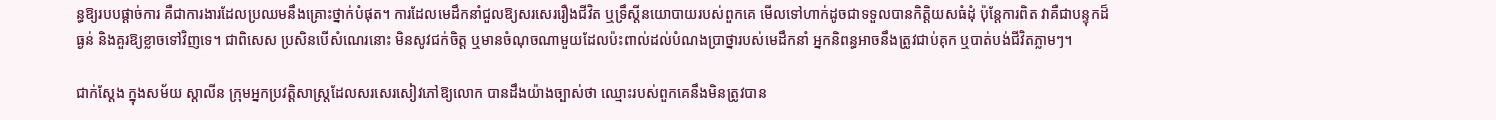ន្ធឱ្យរបបផ្តាច់ការ គឺជាការងារដែលប្រឈមនឹងគ្រោះថ្នាក់បំផុត។ ការដែលមេដឹកនាំជួលឱ្យសរសេររឿងជីវិត ឬទ្រឹស្តីនយោបាយរបស់ពួកគេ មើលទៅហាក់ដូចជាទទួលបានកិត្តិយសធំដុំ ប៉ុន្តែការពិត វាគឺជាបន្ទុកដ៏ធ្ងន់ និងគួរឱ្យខ្លាចទៅវិញទេ។ ជាពិសេស ប្រសិនបើសំណេរនោះ មិនសូវជក់ចិត្ត ឬមានចំណុចណាមួយដែលប៉ះពាល់ដល់បំណងប្រាថ្នារបស់មេដឹកនាំ អ្នកនិពន្ធអាចនឹងត្រូវជាប់គុក ឬបាត់បង់ជីវិតភ្លាមៗ។

ជាក់ស្តែង ក្នុងសម័យ ស្តាលីន ក្រុមអ្នកប្រវត្តិសាស្ត្រដែលសរសេរសៀវភៅឱ្យលោក បានដឹងយ៉ាងច្បាស់ថា ឈ្មោះរបស់ពួកគេនឹងមិនត្រូវបាន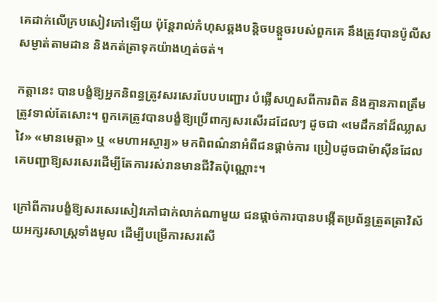គេដាក់លើក្របសៀវភៅឡើយ ប៉ុន្តែរាល់កំហុសឆ្គងបន្តិចបន្តួចរបស់ពួកគេ នឹងត្រូវបានប៉ូលីសសម្ងាត់តាមដាន និងកត់ត្រាទុកយ៉ាងហ្មត់ចត់។

កត្តានេះ បានបង្ខំឱ្យអ្នកនិពន្ធត្រូវសរសេរបែបបញ្ជោរ បំផ្លើសហួសពីការពិត និងគ្មានភាពត្រឹមត្រូវទាល់តែសោះ។ ពួកគេត្រូវបានបង្ខំឱ្យប្រើពាក្យសរសើរដដែលៗ ដូចជា «មេដឹកនាំដ៏ឈ្លាសវៃ» «មានមេត្តា» ឬ «មហាអស្ចារ្យ» មកពិពណ៌នាអំពីជនផ្តាច់ការ ប្រៀបដូចជាម៉ាស៊ីនដែលគេបញ្ជាឱ្យសរសេរដើម្បីតែការរស់រានមានជីវិតប៉ុណ្ណោះ។

ក្រៅពីការបង្ខំឱ្យសរសេរសៀវភៅជាក់លាក់ណាមួយ ជនផ្តាច់ការបានបង្កើតប្រព័ន្ធត្រួតត្រាវិស័យអក្សរសាស្ត្រទាំងមូល ដើម្បីបម្រើការសរសើ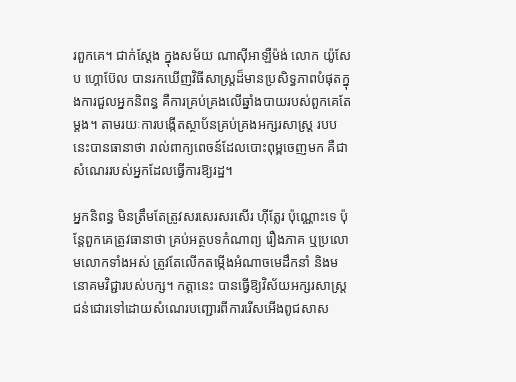រពួកគេ។ ជាក់ស្តែង ក្នុងសម័យ ណាស៊ីអាឡឺម៉ង់ លោក យ៉ូសែប ហ្គោប៊ែល បានរកឃើញវិធីសាស្ត្រដ៏មានប្រសិទ្ធភាពបំផុតក្នុងការជួលអ្នកនិពន្ធ គឺការគ្រប់គ្រងលើឆ្នាំងបាយរបស់ពួកគេតែម្តង។ តាមរយៈការបង្កើតស្ថាប័នគ្រប់គ្រងអក្សរសាស្ត្រ របបនេះបានធានាថា រាល់ពាក្យពេចន៍ដែលបោះពុម្ពចេញមក គឺជាសំណេររបស់អ្នកដែលធ្វើការឱ្យរដ្ឋ។

អ្នកនិពន្ធ មិនត្រឹមតែត្រូវសរសេរសរសើរ ហ៊ីត្លែរ ប៉ុណ្ណោះទេ ប៉ុន្តែពួកគេត្រូវធានាថា គ្រប់អត្ថបទកំណាព្យ រឿងភាគ ឬប្រលោមលោកទាំងអស់ ត្រូវតែលើកតម្កើងអំណាចមេដឹកនាំ និងមនោគមវិជ្ជារបស់បក្ស។ កត្តានេះ បានធ្វើឱ្យវិស័យអក្សរសាស្ត្រជន់ជោរទៅដោយសំណេរបញ្ជោរពីការរើសអើងពូជសាស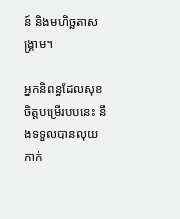ន៍ និងមហិច្ឆតាសង្គ្រាម។

អ្នកនិពន្ធដែលសុខចិត្តបម្រើរបបនេះ នឹងទទួលបានលុយកាក់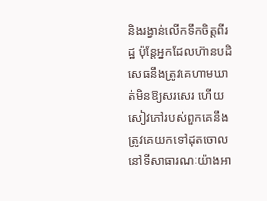និងរង្វាន់លើកទឹកចិត្តពីរដ្ឋ ប៉ុន្តែអ្នកដែលហ៊ានបដិសេធនឹងត្រូវគេហាមឃាត់មិនឱ្យសរសេរ ហើយសៀវភៅរបស់ពួកគេនឹងត្រូវគេយកទៅដុតចោលនៅទីសាធារណៈយ៉ាងអា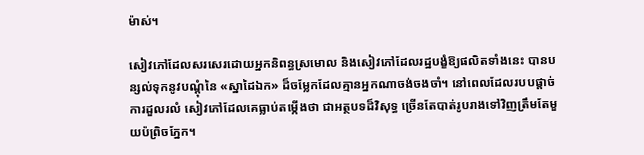ម៉ាស់។

សៀវភៅដែលសរសេរដោយអ្នកនិពន្ធស្រមោល និងសៀវភៅដែលរដ្ឋបង្ខំឱ្យផលិតទាំងនេះ បានបន្សល់ទុកនូវបណ្ដុំនៃ «ស្នាដៃឯក» ដ៏ចម្លែកដែលគ្មានអ្នកណាចង់ចងចាំ។ នៅពេលដែលរបបផ្តាច់ការដួលរលំ សៀវភៅដែលគេធ្លាប់តម្កើងថា ជាអត្ថបទដ៏វិសុទ្ធ ច្រើនតែបាត់រូបរាងទៅវិញត្រឹមតែមួយប៉ព្រិចភ្នែក។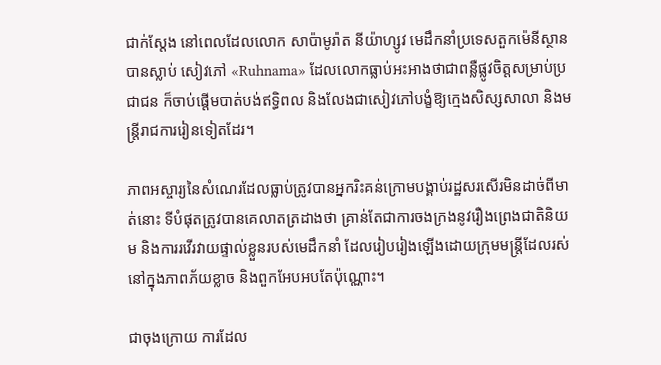ជាក់ស្តែង នៅពេលដែលលោក សាប៉ាមូរ៉ាត នីយ៉ាហ្សូវ មេដឹកនាំប្រទេសតួកម៉េនីស្ថានបានស្លាប់ សៀវភៅ «Ruhnama» ដែលលោកធ្លាប់អះអាងថាជាពន្លឺផ្លូវចិត្តសម្រាប់ប្រជាជន ក៏ចាប់ផ្ដើមបាត់បង់ឥទ្ធិពល និងលែងជាសៀវភៅបង្ខំឱ្យក្មេងសិស្សសាលា និងមន្ត្រីរាជការរៀនទៀតដែរ។

ភាពអស្ចារ្យនៃសំណេរដែលធ្លាប់ត្រូវបានអ្នករិះគន់ក្រោមបង្គាប់រដ្ឋសរសើរមិនដាច់ពីមាត់នោះ ទីបំផុតត្រូវបានគេលាតត្រដាងថា គ្រាន់តែជាការចងក្រងនូវរឿងព្រេងជាតិនិយម និងការរវើរវាយផ្ទាល់ខ្លួនរបស់មេដឹកនាំ ដែលរៀបរៀងឡើងដោយក្រុមមន្ត្រីដែលរស់នៅក្នុងភាពភ័យខ្លាច និងពួកអែបអបតែប៉ុណ្ណោះ។

ជាចុងក្រោយ ការដែល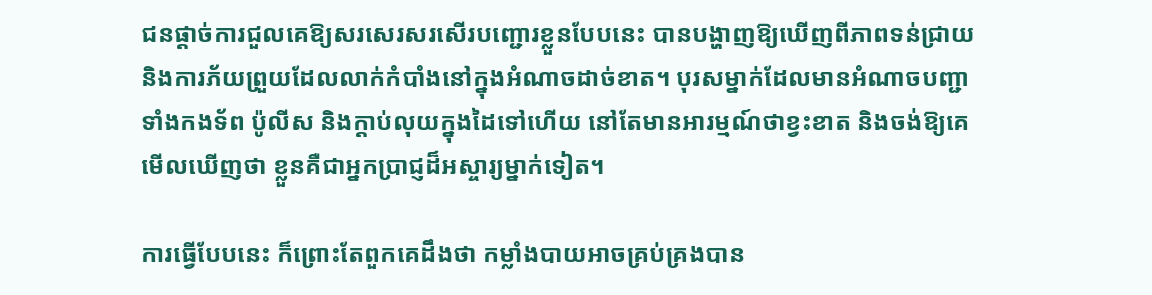ជនផ្តាច់ការជួលគេឱ្យសរសេរសរសើរបញ្ជោរខ្លួនបែបនេះ បានបង្ហាញឱ្យឃើញពីភាពទន់ជ្រាយ និងការភ័យព្រួយដែលលាក់កំបាំងនៅក្នុងអំណាចដាច់ខាត។ បុរសម្នាក់ដែលមានអំណាចបញ្ជាទាំងកងទ័ព ប៉ូលីស និងក្តាប់លុយក្នុងដៃទៅហើយ នៅតែមានអារម្មណ៍ថាខ្វះខាត និងចង់ឱ្យគេមើលឃើញថា ខ្លួនគឺជាអ្នកប្រាជ្ញដ៏អស្ចារ្យម្នាក់ទៀត។

ការធ្វើបែបនេះ ក៏ព្រោះតែពួកគេដឹងថា កម្លាំងបាយអាចគ្រប់គ្រងបាន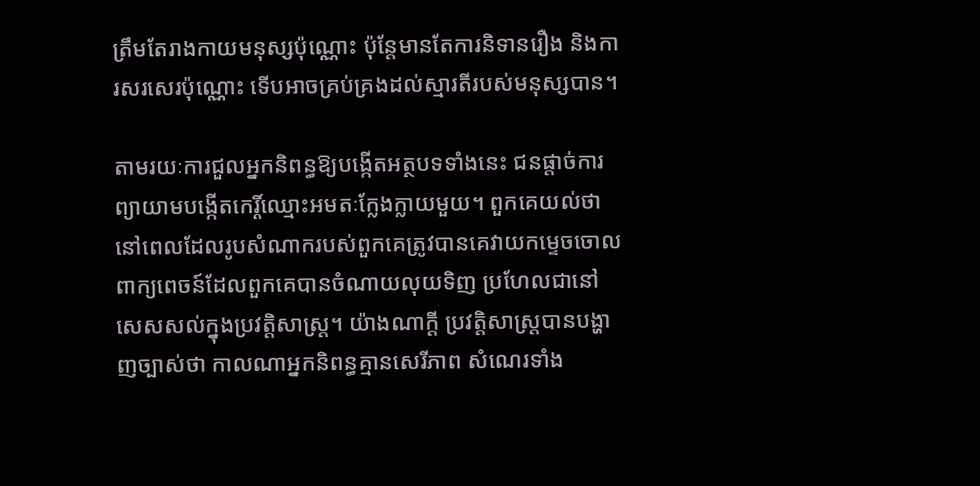ត្រឹមតែរាងកាយមនុស្សប៉ុណ្ណោះ ប៉ុន្តែមានតែការនិទានរឿង និងការសរសេរប៉ុណ្ណោះ ទើបអាចគ្រប់គ្រងដល់ស្មារតីរបស់មនុស្សបាន។

តាមរយៈការជួលអ្នកនិពន្ធឱ្យបង្កើតអត្ថបទទាំងនេះ ជនផ្តាច់ការព្យាយាមបង្កើតកេរ្តិ៍ឈ្មោះអមតៈក្លែងក្លាយមួយ។ ពួកគេយល់ថា នៅពេលដែលរូបសំណាករបស់ពួកគេត្រូវបានគេវាយកម្ទេចចោល ពាក្យពេចន៍ដែលពួកគេបានចំណាយលុយទិញ ប្រហែលជានៅសេសសល់ក្នុងប្រវត្តិសាស្ត្រ។ យ៉ាងណាក្តី ប្រវត្តិសាស្ត្របានបង្ហាញច្បាស់ថា កាលណាអ្នកនិពន្ធគ្មានសេរីភាព សំណេរទាំង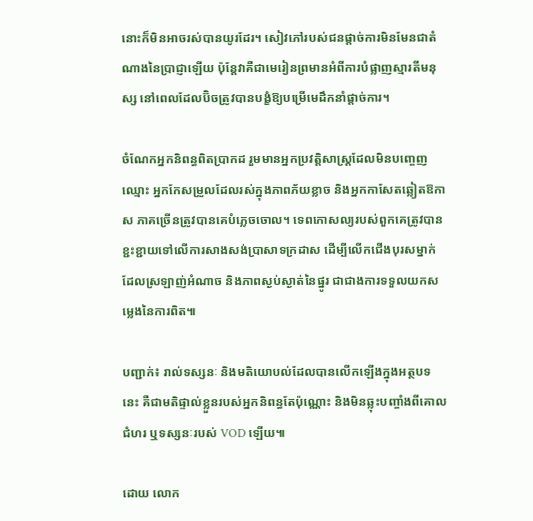នោះក៏មិនអាចរស់បានយូរដែរ។ សៀវភៅរបស់ជនផ្តាច់ការមិនមែនជាតំណាងនៃប្រាជ្ញាឡើយ ប៉ុន្តែវាគឺជាមេរៀនព្រមានអំពីការបំផ្លាញស្មារតីមនុស្ស នៅពេលដែលប៊ិចត្រូវបានបង្ខំឱ្យបម្រើមេដឹកនាំផ្តាច់ការ។

ចំណែកអ្នកនិពន្ធពិតប្រាកដ រួមមានអ្នកប្រវត្តិសាស្ត្រដែលមិនបញ្ចេញឈ្មោះ អ្នកកែសម្រួលដែលរស់ក្នុងភាពភ័យខ្លាច និងអ្នកកាសែតឆ្លៀតឱកាស ភាគច្រើនត្រូវបានគេបំភ្លេចចោល។ ទេពកោសល្យរបស់ពួកគេត្រូវបានខ្ជះខ្ជាយទៅលើការសាងសង់ប្រាសាទក្រដាស ដើម្បីលើកជើងបុរសម្នាក់ដែលស្រឡាញ់អំណាច និងភាពស្ងប់ស្ងាត់នៃផ្នូរ ជាជាងការទទួលយកសម្លេងនៃការពិត៕

បញ្ជាក់៖ រាល់ទស្សនៈ និងមតិយោបល់ដែលបានលើកឡើងក្នុងអត្ថបទនេះ គឺជាមតិផ្ទាល់ខ្លួនរបស់អ្នកនិពន្ធតែប៉ុណ្ណោះ និងមិនឆ្លុះបញ្ចាំងពីគោលជំហរ ឬទស្សនៈរបស់ VOD ឡើយ៕

ដោយ លោក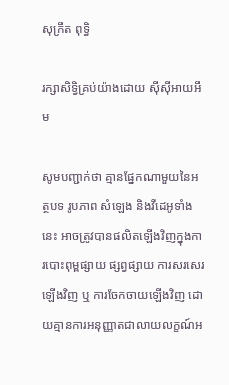សុក្រឹត ពុទ្ធិ

រក្សាសិទ្វិគ្រប់យ៉ាងដោយ ស៊ីស៊ីអាយអឹម

សូមបញ្ជាក់ថា គ្មានផ្នែកណាមួយនៃអត្ថបទ រូបភាព សំឡេង និងវីដេអូទាំងនេះ អាចត្រូវបានផលិតឡើងវិញក្នុងការបោះពុម្ពផ្សាយ ផ្សព្វផ្សាយ ការសរសេរឡើងវិញ ឬ ការចែកចាយឡើងវិញ ដោយគ្មានការអនុញ្ញាតជាលាយលក្ខណ៍អ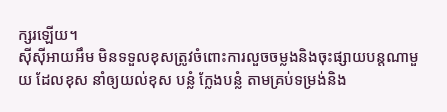ក្សរឡើយ។
ស៊ីស៊ីអាយអឹម មិនទទួលខុសត្រូវចំពោះការលួចចម្លងនិងចុះផ្សាយបន្តណាមួយ ដែលខុស នាំឲ្យយល់ខុស បន្លំ ក្លែងបន្លំ តាមគ្រប់ទម្រង់និង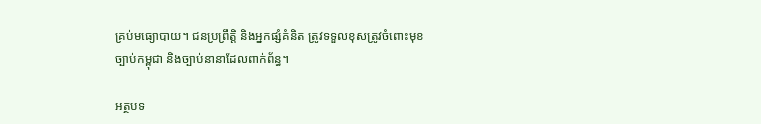គ្រប់មធ្យោបាយ។ ជនប្រព្រឹត្តិ និងអ្នកផ្សំគំនិត ត្រូវទទួលខុសត្រូវចំពោះមុខច្បាប់កម្ពុជា និងច្បាប់នានាដែលពាក់ព័ន្ធ។

អត្ថបទ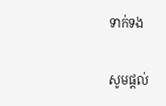ទាក់ទង

សូមផ្ដល់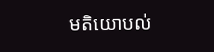មតិយោបល់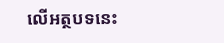លើអត្ថបទនេះ